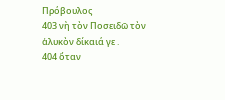Πρόβουλος
403 νὴ τὸν Ποσειδῶ τὸν ἁλυκὸν δίκαιά γε .
404 ὅταν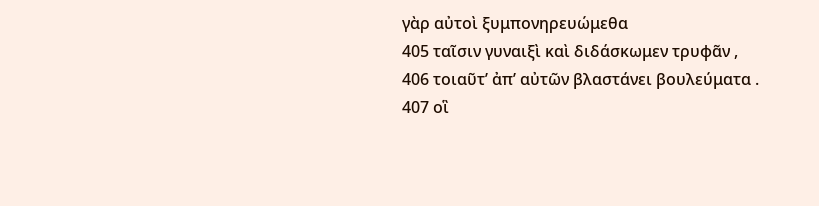γὰρ αὐτοὶ ξυμπονηρευώμεθα
405 ταῖσιν γυναιξὶ καὶ διδάσκωμεν τρυφᾶν ,
406 τοιαῦτ’ ἀπ’ αὐτῶν βλαστάνει βουλεύματα .
407 οἳ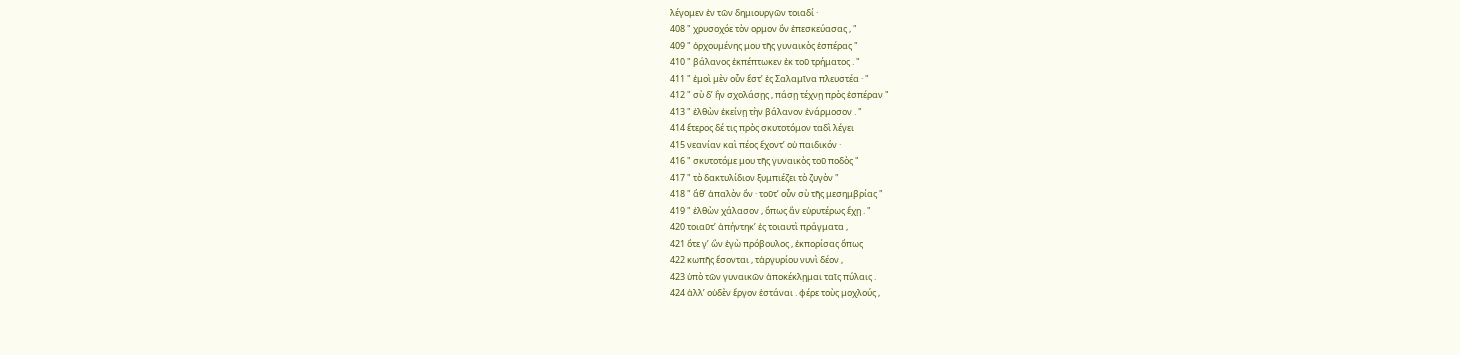λέγομεν ἐν τῶν δημιουργῶν τοιαδί ·
408 " χρυσοχόε τὸν ορμον ὃν ἐπεσκεύασας , "
409 " ὀρχουμένης μου τῆς γυναικὸς ἑσπέρας "
410 " βάλανος ἐκπέπτωκεν ἐκ τοῦ τρήματος . "
411 " ἐμοὶ μὲν οὖν ἔστ’ ἐς Σαλαμῖνα πλευστέα · "
412 " σὺ δ’ ἢν σχολάσῃς , πάσῃ τέχνῃ πρὸς ἑσπέραν "
413 " ἐλθὼν ἐκείνῃ τὴν βάλανον ἐνάρμοσον . "
414 ἕτερος δέ τις πρὸς σκυτοτόμον ταδὶ λέγει
415 νεανίαν καὶ πέος ἔχοντ’ οὐ παιδικόν ·
416 " σκυτοτόμε μου τῆς γυναικὸς τοῦ ποδὸς "
417 " τὸ δακτυλίδιον ξυμπιέζει τὸ ζυγὸν "
418 " ἅθ’ ἁπαλὸν ὄν · τοῦτ’ οὖν σὺ τῆς μεσημβρίας "
419 " ἐλθὼν χάλασον , ὅπως ἂν εὐρυτέρως ἔχῃ . "
420 τοιαῦτ’ ἀπήντηκ’ ἐς τοιαυτὶ πράγματα ,
421 ὅτε γ’ ὢν ἐγὼ πρόβουλος , ἐκπορίσας ὅπως
422 κωπῆς ἔσονται , τἀργυρίου νυνὶ δέον ,
423 ὑπὸ τῶν γυναικῶν ἀποκέκλῃμαι ταῖς πύλαις .
424 ἀλλ’ οὐδὲν ἔργον ἑστάναι . φέρε τοὺς μοχλούς ,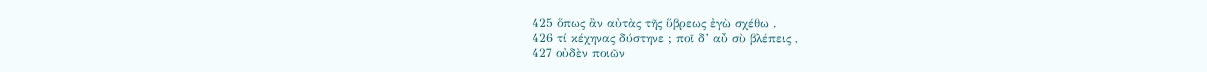425 ὅπως ἂν αὐτὰς τῆς ὕβρεως ἐγὼ σχέθω .
426 τί κέχηνας δύστηνε ; ποῖ δ’ αὖ σὺ βλέπεις ,
427 οὐδὲν ποιῶν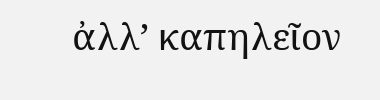ἀλλ’ καπηλεῖον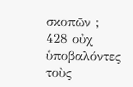σκοπῶν ;
428 οὐχ ὑποβαλόντες τοὺς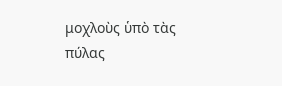μοχλοὺς ὑπὸ τὰς πύλας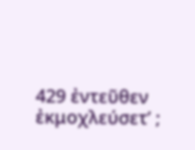429 ἐντεῦθεν ἐκμοχλεύσετ’ ;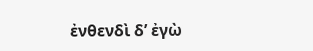ἐνθενδὶ δ’ ἐγὼ